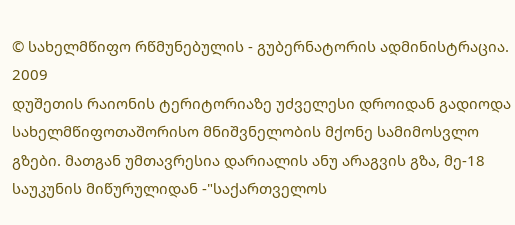© სახელმწიფო რწმუნებულის - გუბერნატორის ადმინისტრაცია. 2009
დუშეთის რაიონის ტერიტორიაზე უძველესი დროიდან გადიოდა სახელმწიფოთაშორისო მნიშვნელობის მქონე სამიმოსვლო გზები. მათგან უმთავრესია დარიალის ანუ არაგვის გზა, მე-18 საუკუნის მიწურულიდან -"საქართველოს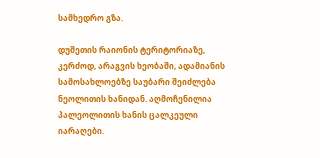სამხედრო გზა.

დუშეთის რაიონის ტერიტორიაზე, კერძოდ, არაგვის ხეობაში, ადამიანის სამოსახლოებზე საუბარი შეიძლება ნეოლითის ხანიდან. აღმოჩენილია პალეოლითის ხანის ცალკეული იარაღები.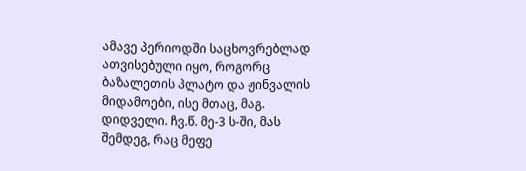ამავე პერიოდში საცხოვრებლად ათვისებული იყო, როგორც ბაზალეთის პლატო და ჟინვალის მიდამოები, ისე მთაც, მაგ. დიდველი. ჩვ.წ. მე-3 ს-ში, მას შემდეგ, რაც მეფე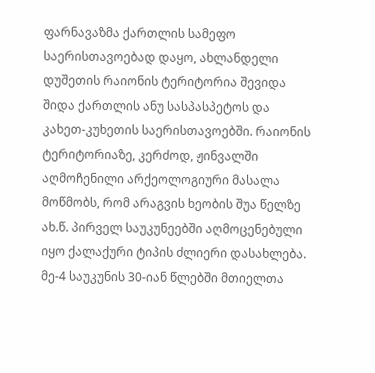ფარნავაზმა ქართლის სამეფო საერისთავოებად დაყო, ახლანდელი დუშეთის რაიონის ტერიტორია შევიდა შიდა ქართლის ანუ სასპასპეტოს და კახეთ-კუხეთის საერისთავოებში. რაიონის ტერიტორიაზე, კერძოდ, ჟინვალში აღმოჩენილი არქეოლოგიური მასალა მოწმობს, რომ არაგვის ხეობის შუა წელზე ახ.წ. პირველ საუკუნეებში აღმოცენებული იყო ქალაქური ტიპის ძლიერი დასახლება. მე-4 საუკუნის 30-იან წლებში მთიელთა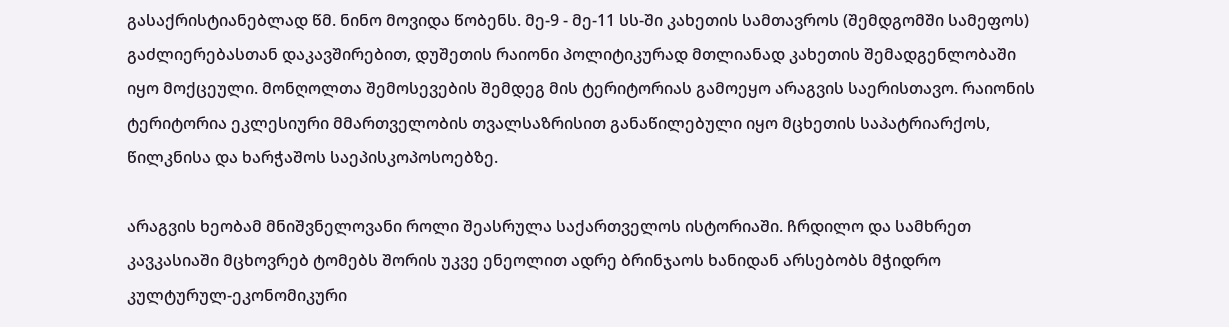გასაქრისტიანებლად წმ. ნინო მოვიდა წობენს. მე-9 - მე-11 სს-ში კახეთის სამთავროს (შემდგომში სამეფოს) გაძლიერებასთან დაკავშირებით, დუშეთის რაიონი პოლიტიკურად მთლიანად კახეთის შემადგენლობაში იყო მოქცეული. მონღოლთა შემოსევების შემდეგ მის ტერიტორიას გამოეყო არაგვის საერისთავო. რაიონის ტერიტორია ეკლესიური მმართველობის თვალსაზრისით განაწილებული იყო მცხეთის საპატრიარქოს, წილკნისა და ხარჭაშოს საეპისკოპოსოებზე.

არაგვის ხეობამ მნიშვნელოვანი როლი შეასრულა საქართველოს ისტორიაში. ჩრდილო და სამხრეთ კავკასიაში მცხოვრებ ტომებს შორის უკვე ენეოლით ადრე ბრინჯაოს ხანიდან არსებობს მჭიდრო კულტურულ-ეკონომიკური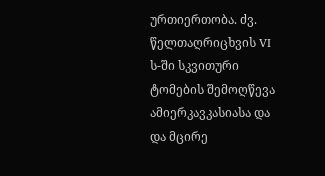ურთიერთობა. ძვ. წელთაღრიცხვის VI ს-ში სკვითური ტომების შემოღწევა ამიერკავკასიასა და და მცირე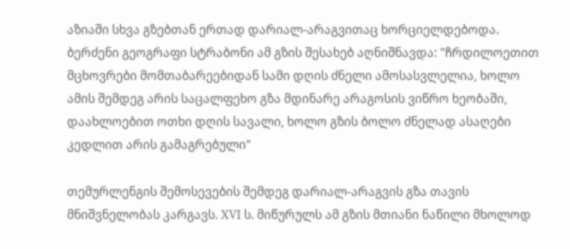აზიაში სხვა გზებთან ერთად დარიალ-არაგვითაც ხორციელდებოდა. ბერძენი გეოგრაფი სტრაბონი ამ გზის შესახებ აღნიშნავდა: "ჩრდილოეთით მცხოვრები მომთაბარეებიდან სამი დღის ძნელი ამოსასვლელია, ხოლო ამის შემდეგ არის საცალფეხო გზა მდინარე არაგოსის ვიწრო ხეობაში, დაახლოებით ოთხი დღის სავალი, ხოლო გზის ბოლო ძნელად ასაღები კედლით არის გამაგრებული"

თემურლენგის შემოსევების შემდეგ დარიალ-არაგვის გზა თავის მნიშვნელობას კარგავს. XVI ს. მიწურულს ამ გზის მთიანი ნაწილი მხოლოდ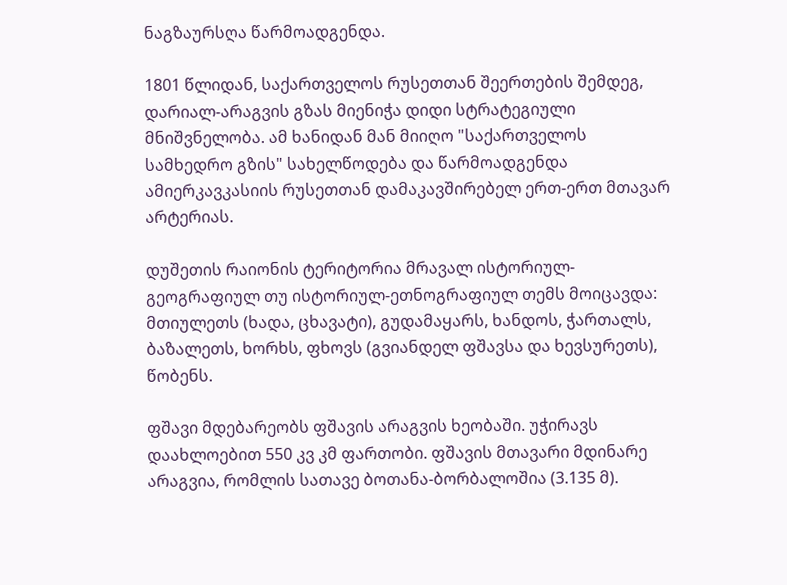ნაგზაურსღა წარმოადგენდა.

1801 წლიდან, საქართველოს რუსეთთან შეერთების შემდეგ, დარიალ-არაგვის გზას მიენიჭა დიდი სტრატეგიული მნიშვნელობა. ამ ხანიდან მან მიიღო "საქართველოს სამხედრო გზის" სახელწოდება და წარმოადგენდა ამიერკავკასიის რუსეთთან დამაკავშირებელ ერთ-ერთ მთავარ არტერიას.

დუშეთის რაიონის ტერიტორია მრავალ ისტორიულ-გეოგრაფიულ თუ ისტორიულ-ეთნოგრაფიულ თემს მოიცავდა: მთიულეთს (ხადა, ცხავატი), გუდამაყარს, ხანდოს, ჭართალს, ბაზალეთს, ხორხს, ფხოვს (გვიანდელ ფშავსა და ხევსურეთს), წობენს.

ფშავი მდებარეობს ფშავის არაგვის ხეობაში. უჭირავს დაახლოებით 550 კვ კმ ფართობი. ფშავის მთავარი მდინარე არაგვია, რომლის სათავე ბოთანა-ბორბალოშია (3.135 მ).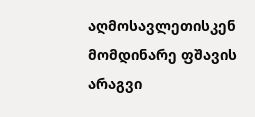აღმოსავლეთისკენ მომდინარე ფშავის არაგვი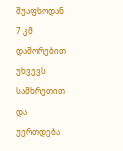შუაფხოდან 7 კმ დაშორებით უხვევს სამხრეთით და უერთდება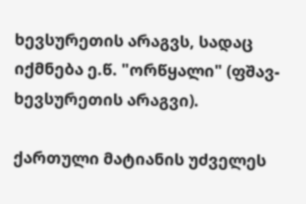ხევსურეთის არაგვს, სადაც იქმნება ე.წ. "ორწყალი" (ფშავ-ხევსურეთის არაგვი).

ქართული მატიანის უძველეს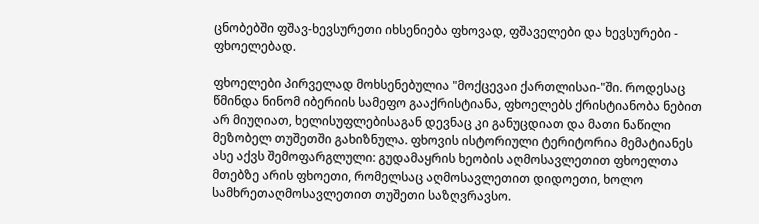ცნობებში ფშავ-ხევსურეთი იხსენიება ფხოვად, ფშაველები და ხევსურები - ფხოელებად.

ფხოელები პირველად მოხსენებულია "მოქცევაი ქართლისაი-"ში. როდესაც წმინდა ნინომ იბერიის სამეფო გააქრისტიანა, ფხოელებს ქრისტიანობა ნებით არ მიუღიათ, ხელისუფლებისაგან დევნაც კი განუცდიათ და მათი ნაწილი მეზობელ თუშეთში გახიზნულა. ფხოვის ისტორიული ტერიტორია მემატიანეს ასე აქვს შემოფარგლული: გუდამაყრის ხეობის აღმოსავლეთით ფხოელთა მთებზე არის ფხოეთი, რომელსაც აღმოსავლეთით დიდოეთი, ხოლო სამხრეთაღმოსავლეთით თუშეთი საზღვრავსო.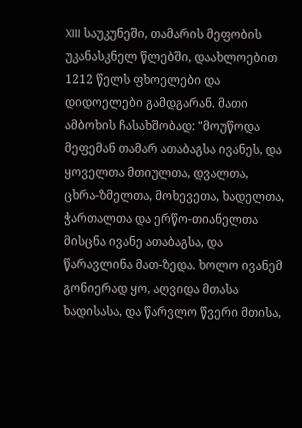XIII საუკუნეში, თამარის მეფობის უკანასკნელ წლებში, დაახლოებით 1212 წელს ფხოელები და დიდოელები გამდგარან. მათი ამბოხის ჩასახშობად: "მოუწოდა მეფემან თამარ ათაბაგსა ივანეს, და ყოველთა მთიულთა, დვალთა, ცხრა-ზმელთა, მოხევეთა, ხადელთა, ჭართალთა და ერწო-თიანელთა მისცნა ივანე ათაბაგსა, და წარავლინა მათ-ზედა. ხოლო ივანემ გონიერად ყო, აღვიდა მთასა ხადისასა, და წარვლო წვერი მთისა,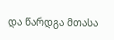და წარდგა მთასა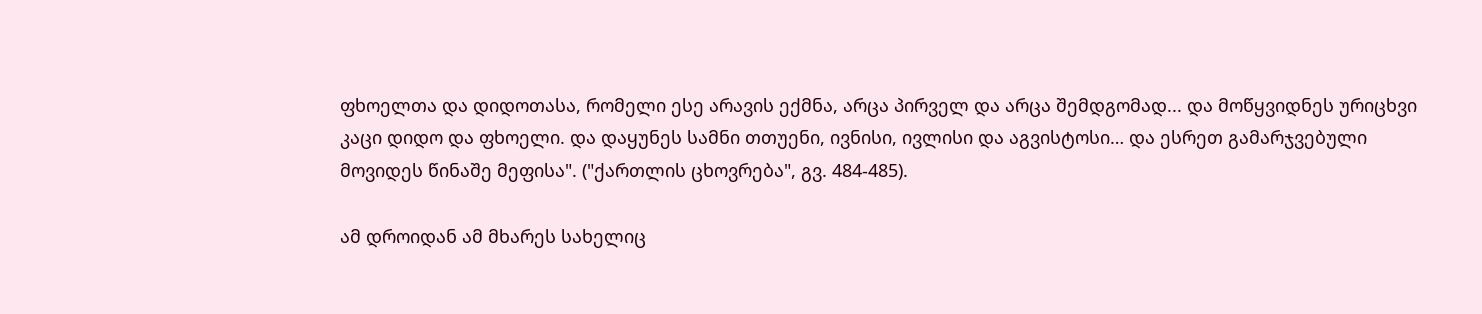ფხოელთა და დიდოთასა, რომელი ესე არავის ექმნა, არცა პირველ და არცა შემდგომად... და მოწყვიდნეს ურიცხვი კაცი დიდო და ფხოელი. და დაყუნეს სამნი თთუენი, ივნისი, ივლისი და აგვისტოსი… და ესრეთ გამარჯვებული მოვიდეს წინაშე მეფისა". ("ქართლის ცხოვრება", გვ. 484-485).

ამ დროიდან ამ მხარეს სახელიც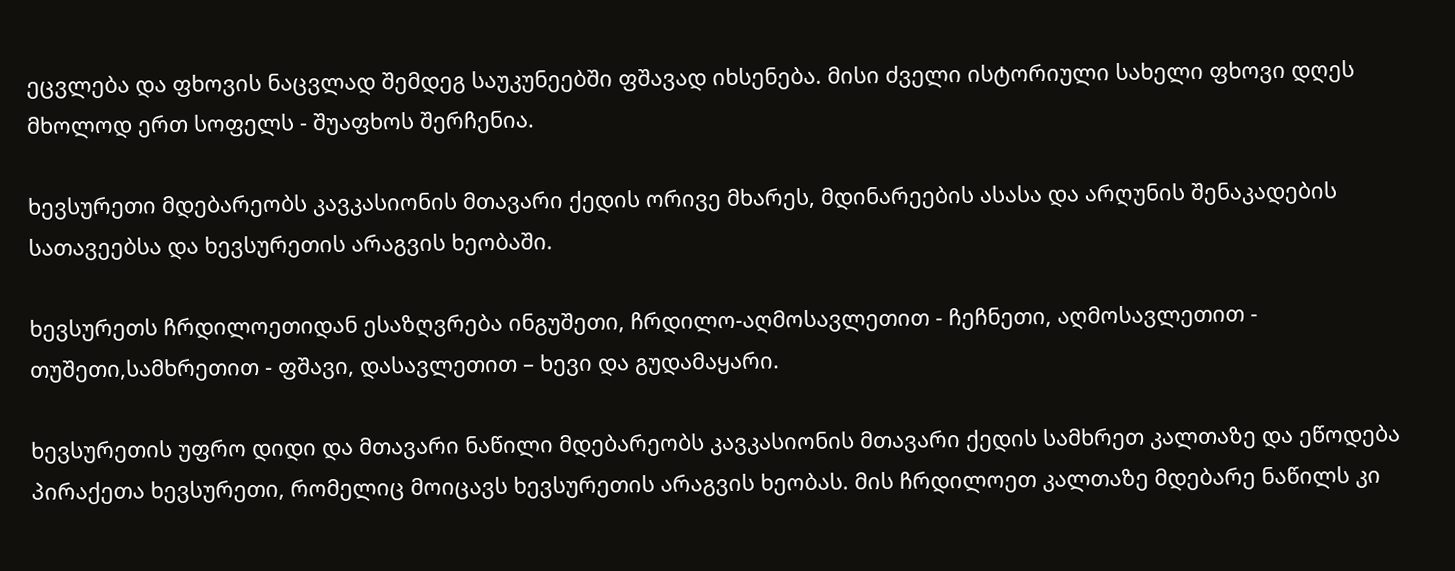ეცვლება და ფხოვის ნაცვლად შემდეგ საუკუნეებში ფშავად იხსენება. მისი ძველი ისტორიული სახელი ფხოვი დღეს მხოლოდ ერთ სოფელს - შუაფხოს შერჩენია.

ხევსურეთი მდებარეობს კავკასიონის მთავარი ქედის ორივე მხარეს, მდინარეების ასასა და არღუნის შენაკადების სათავეებსა და ხევსურეთის არაგვის ხეობაში.

ხევსურეთს ჩრდილოეთიდან ესაზღვრება ინგუშეთი, ჩრდილო-აღმოსავლეთით - ჩეჩნეთი, აღმოსავლეთით - თუშეთი,სამხრეთით - ფშავი, დასავლეთით – ხევი და გუდამაყარი.

ხევსურეთის უფრო დიდი და მთავარი ნაწილი მდებარეობს კავკასიონის მთავარი ქედის სამხრეთ კალთაზე და ეწოდება პირაქეთა ხევსურეთი, რომელიც მოიცავს ხევსურეთის არაგვის ხეობას. მის ჩრდილოეთ კალთაზე მდებარე ნაწილს კი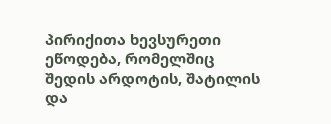პირიქითა ხევსურეთი ეწოდება, რომელშიც შედის არდოტის, შატილის და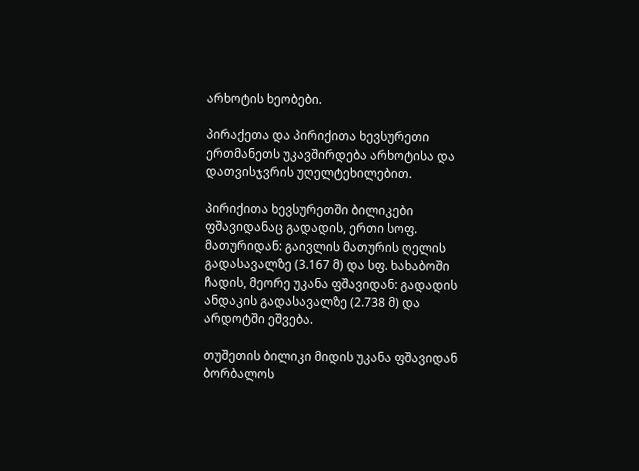არხოტის ხეობები.

პირაქეთა და პირიქითა ხევსურეთი ერთმანეთს უკავშირდება არხოტისა და დათვისჯვრის უღელტეხილებით.

პირიქითა ხევსურეთში ბილიკები ფშავიდანაც გადადის, ერთი სოფ. მათურიდან: გაივლის მათურის ღელის გადასავალზე (3.167 მ) და სფ. ხახაბოში ჩადის, მეორე უკანა ფშავიდან: გადადის ანდაკის გადასავალზე (2.738 მ) და არდოტში ეშვება.

თუშეთის ბილიკი მიდის უკანა ფშავიდან ბორბალოს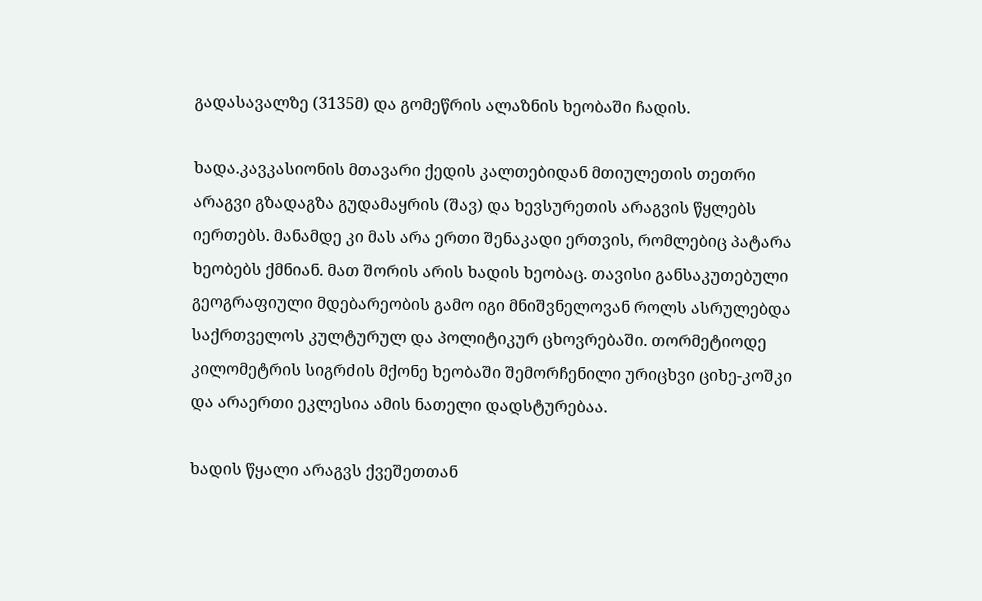გადასავალზე (3135მ) და გომეწრის ალაზნის ხეობაში ჩადის.

ხადა.კავკასიონის მთავარი ქედის კალთებიდან მთიულეთის თეთრი არაგვი გზადაგზა გუდამაყრის (შავ) და ხევსურეთის არაგვის წყლებს იერთებს. მანამდე კი მას არა ერთი შენაკადი ერთვის, რომლებიც პატარა ხეობებს ქმნიან. მათ შორის არის ხადის ხეობაც. თავისი განსაკუთებული გეოგრაფიული მდებარეობის გამო იგი მნიშვნელოვან როლს ასრულებდა საქრთველოს კულტურულ და პოლიტიკურ ცხოვრებაში. თორმეტიოდე კილომეტრის სიგრძის მქონე ხეობაში შემორჩენილი ურიცხვი ციხე-კოშკი და არაერთი ეკლესია ამის ნათელი დადსტურებაა.

ხადის წყალი არაგვს ქვეშეთთან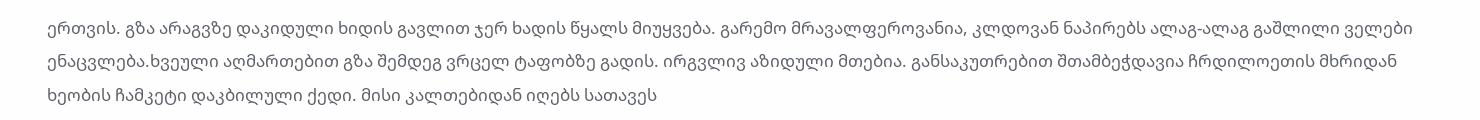ერთვის. გზა არაგვზე დაკიდული ხიდის გავლით ჯერ ხადის წყალს მიუყვება. გარემო მრავალფეროვანია, კლდოვან ნაპირებს ალაგ-ალაგ გაშლილი ველები ენაცვლება.ხვეული აღმართებით გზა შემდეგ ვრცელ ტაფობზე გადის. ირგვლივ აზიდული მთებია. განსაკუთრებით შთამბეჭდავია ჩრდილოეთის მხრიდან ხეობის ჩამკეტი დაკბილული ქედი. მისი კალთებიდან იღებს სათავეს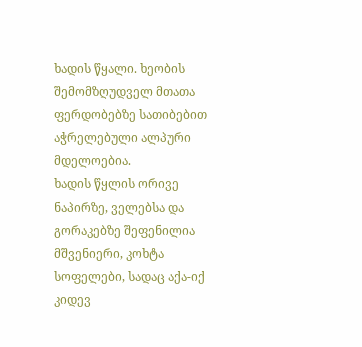ხადის წყალი. ხეობის შემომზღუდველ მთათა ფერდობებზე სათიბებით აჭრელებული ალპური მდელოებია.
ხადის წყლის ორივე ნაპირზე, ველებსა და გორაკებზე შეფენილია მშვენიერი, კოხტა სოფელები, სადაც აქა-იქ კიდევ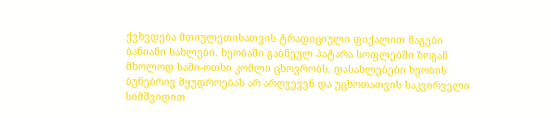ქვხვდება მთიულეთისათვის ტრადიციული ფიქალით ნაგები ბანიანი სახლები. ხეობაში გაბნეულ პატარა სოფლებში ზოგან მხოლოდ სამი-ოთხი კომლი ცხოვრობს. დასახლებები ხეობის ბუნებრივ მყუდროებას არ არღვევენ და უცხოთათვის საკვირველი სიმშვიდით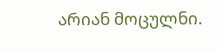არიან მოცულნი.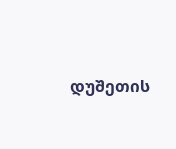დუშეთის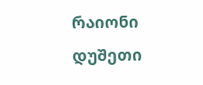რაიონი
დუშეთი